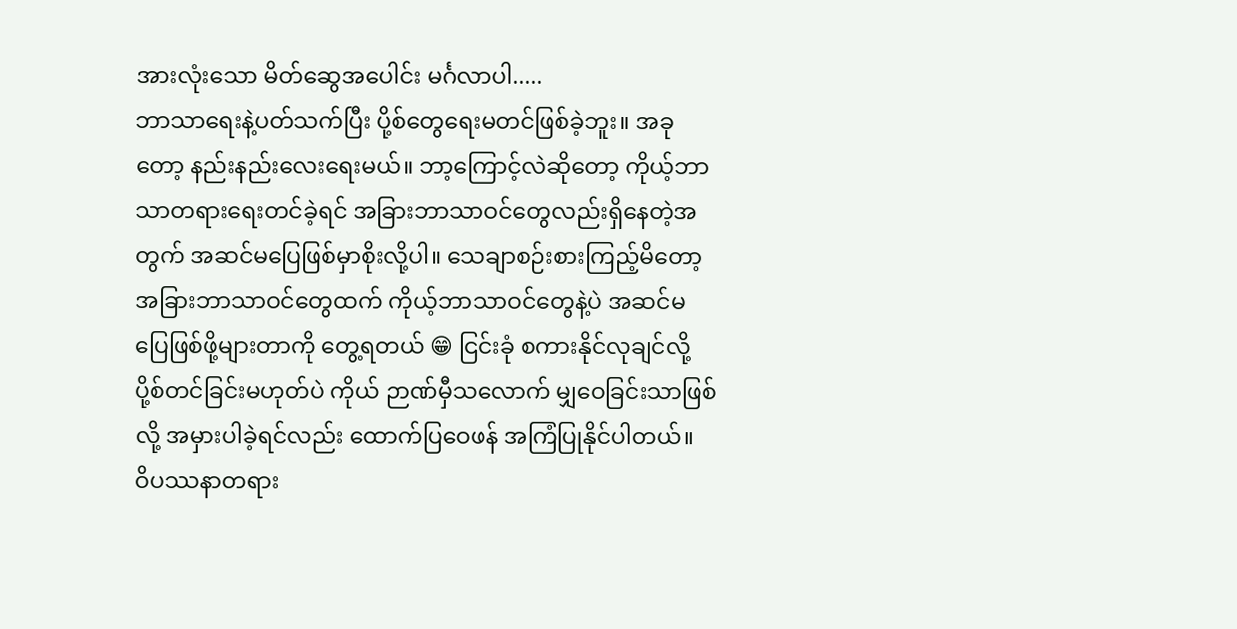အားလုံးသော မိတ်ဆွေအပေါင်း မင်္ဂလာပါ.....
ဘာသာရေးနဲ့ပတ်သက်ပြီး ပို့စ်တွေရေးမတင်ဖြစ်ခဲ့ဘူး။ အခုတော့ နည်းနည်းလေးရေးမယ်။ ဘာ့ကြောင့်လဲဆိုတော့ ကိုယ့်ဘာသာတရားရေးတင်ခဲ့ရင် အခြားဘာသာဝင်တွေလည်းရှိနေတဲ့အတွက် အဆင်မပြေဖြစ်မှာစိုးလို့ပါ။ သေချာစဉ်းစားကြည့်မိတော့ အခြားဘာသာဝင်တွေထက် ကိုယ့်ဘာသာဝင်တွေနဲ့ပဲ အဆင်မပြေဖြစ်ဖို့များတာကို တွေ့ရတယ် 😁 ငြင်းခုံ စကားနိုင်လုချင်လို့ ပို့စ်တင်ခြင်းမဟုတ်ပဲ ကိုယ် ဉာဏ်မှီသလောက် မျှဝေခြင်းသာဖြစ်လို့ အမှားပါခဲ့ရင်လည်း ထောက်ပြဝေဖန် အကြံပြုနိုင်ပါတယ်။
ဝိပဿနာတရား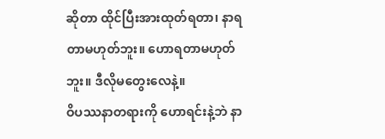ဆိုတာ ထိုင်ပြီးအားထုတ်ရတာ၊ နာရတာမဟုတ်ဘူး။ ဟောရတာမဟုတ်ဘူး။ ဒီလိုမတွေးလေနဲ့။
ဝိပဿနာတရားကို ဟောရင်းနဲ့ဘဲ နာ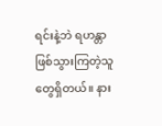ရင်းနဲ့ဘဲ ရဟန္တာဖြစ်သွားကြတဲ့သူတွေရှိတယ်။ နား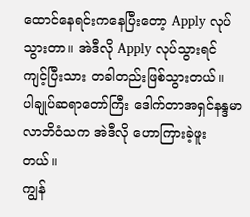ထောင်နေရင်းကနေပြီးတော့ Apply လုပ်သွားတာ။ အဲဒီလို Apply လုပ်သွားရင် ကျင့်ပြီးသား တခါတည်းဖြစ်သွားတယ်။
ပါချုပ်ဆရာတော်ကြီး ဒေါက်တာအရှင်နန္ဒမာလာဘိဝံသက အဲဒီလို ဟောကြားခဲ့ဖူးတယ်။
ကျွန်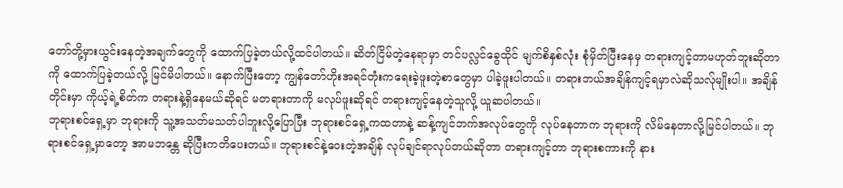တော်တို့မှားယွင်းနေတဲ့အချက်တွေကို ထောက်ပြခဲ့တယ်လို့ထင်ပါတယ်။ ဆိတ်ငြိမ်တဲ့နေရာမှာ တင်ပလ္လင်ခွေထိုင် မျက်စိနှစ်လုံး စုံမှိတ်ပြီးနေမှ တရားကျင့်တာမဟုတ်ဘူးဆိုတာကို ထောက်ပြခဲ့တယ်လို့ မြင်မိပါတယ်။ နောက်ပြီးတော့ ကျွန်တော်ဟိုးအရင်တုံးကရေးခဲ့ဖူးတဲ့စာတွေမှာ ပါခဲ့ဖူးပါတယ်။ တရားဘယ်အချိန်ကျင့်ရမှာလဲဆိုသလ်ုမျိုးပါ။ အချိန်တိုင်းမှာ ကိုယ့်ရဲ့စိတ်က တရားနဲ့ရှိနေမယ်ဆိုရင် မတရားတာကို မလုပ်ဖူးဆိုရင် တရားကျင့်နေတဲ့သူလို့ ယူဆပါတယ်။
ဘုရားစင်ရှေ့မှာ ဘုရားကို သူ့အသတ်မသတ်ပါဘူးလို့ပြောပြီး ဘုရားစင်ရှေ့ကထတာနဲ့ ဆန့်ကျင်ဘက်အလုပ်တွေကို လုပ်နေတာက ဘုရားကို လိမ်နေတာလို့မြင်ပါတယ်။ ဘုရားစင်ရှေ့မှာတော့ အာမဘန္တေ ဆိုပြီးကတိပေးတယ်။ ဘုရားစင်နဲ့ဝေးတဲ့အချိန် လုပ်ချင်ရာလုပ်တယ်ဆိုတာ တရားကျင့်တာ ဘုရားစကားကို နား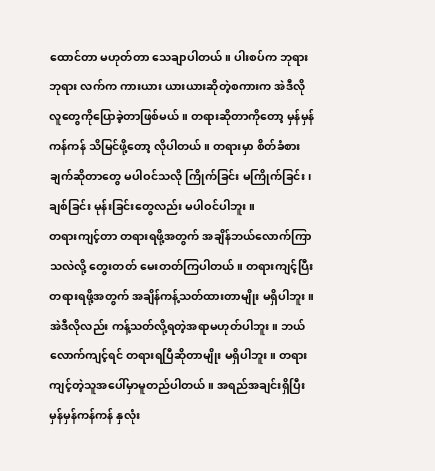ထောင်တာ မဟုတ်တာ သေချာပါတယ်။ ပါးစပ်က ဘုရား ဘုရား လက်က ကားယား ယားယားဆိုတဲ့စကားက အဲဒီလိုလူတွေကိုပြောခဲ့တာဖြစ်မယ်။ တရားဆိုတာကိုတော့ မှန်မှန်ကန်ကန် သိမြင်ဖို့တော့ လိုပါတယ်။ တရားမှာ စိတ်ခံစားချက်ဆိုတာတွေ မပါဝင်သလို ကြိုက်ခြင်း မကြိုက်ခြင်း၊ ချစ်ခြင်း မုန်းခြင်းတွေလည်း မပါဝင်ပါဘူး။
တရားကျင့်တာ တရားရဖို့အတွက် အချိန်ဘယ်လောက်ကြာသလဲလို့ တွေးတတ် မေးတတ်ကြပါတယ်။ တရားကျင့်ပြီး တရားရဖို့အတွက် အချိန်ကန့်သတ်ထားတာမျိုး မရှိပါဘူး။ အဲဒီလိုလည်း ကန့်သတ်လို့ရတဲ့အရာမဟုတ်ပါဘူး။ ဘယ်လောက်ကျင့်ရင် တရားရပြီဆိုတာမျိုး မရှိပါဘူး။ တရားကျင့်တဲ့သူအပေါ်မှာမူတည်ပါတယ်။ အရည်အချင်းရှိပြီး မှန်မှန်ကန်ကန် နှလုံး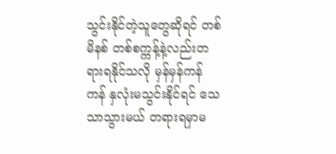သွင်းနိုင်တဲ့သူတွေဆိုရင် တစ်မိနစ် တစ်စက္ကန့်နဲ့လည်းတရားရနိုင်သလို မှန်မှန်ကန်ကန် နှလုံးမသွင်းနိုင်ရင် သေသာသွားမယ် တရားရမှာမ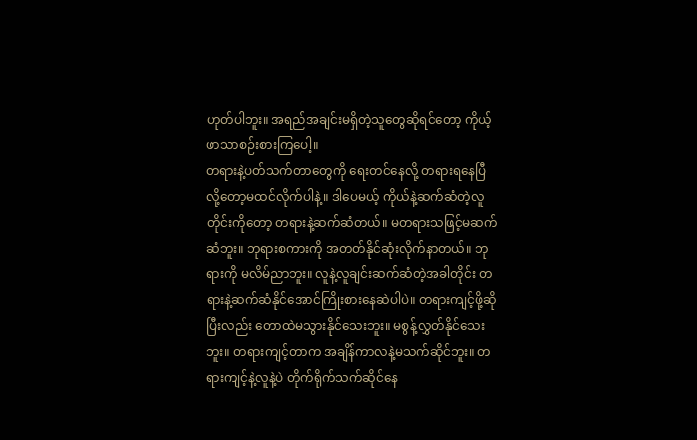ဟုတ်ပါဘူး။ အရည်အချင်းမရှိတဲ့သူတွေဆိုရင်တော့ ကိုယ့်ဖာသာစဉ်းစားကြပေါ့။
တရားနဲ့ပတ်သက်တာတွေကို ရေးတင်နေလို့ တရားရနေပြီလို့တော့မထင်လိုက်ပါနဲ့။ ဒါပေမယ့် ကိုယ်နဲ့ဆက်ဆံတဲ့လူတိုင်းကိုတော့ တရားနဲ့ဆက်ဆံတယ်။ မတရားသဖြင့်မဆက်ဆံဘူး။ ဘုရားစကားကို အတတ်နိုင်ဆုံးလိုက်နာတယ်။ ဘုရားကို မလိမ်ညာဘူး။ လူနဲ့လူချင်းဆက်ဆံတဲ့အခါတိုင်း တရားနဲ့ဆက်ဆံနိုင်အောင်ကြိုးစားနေဆဲပါပဲ။ တရားကျင့်ဖို့ဆိုပြီးလည်း တောထဲမသွားနိုင်သေးဘူး။ မစွန့်လွှတ်နိုင်သေးဘူး။ တရားကျင့်တာက အချိန်ကာလနဲ့မသက်ဆိုင်ဘူး။ တရားကျင့်နဲ့လူနဲ့ပဲ တိုက်ရိုက်သက်ဆိုင်နေ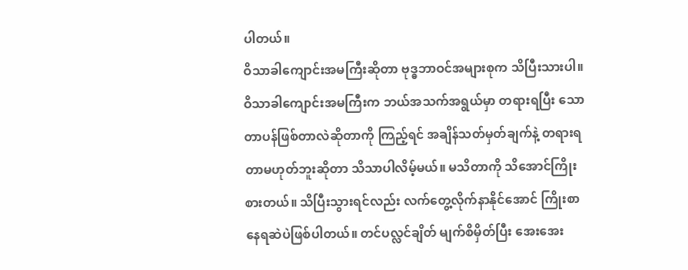ပါတယ်။
ဝိသာခါကျောင်းအမကြီးဆိုတာ ဗုဒ္ဓဘာဝင်အများစုက သိပြီးသားပါ။ ဝိသာခါကျောင်းအမကြီးက ဘယ်အသက်အရွယ်မှာ တရားရပြီး သောတာပန်ဖြစ်တာလဲဆိုတာကို ကြည့်ရင် အချိန်သတ်မှတ်ချက်နဲ့ တရားရတာမဟုတ်ဘူးဆိုတာ သိသာပါလိမ့်မယ်။ မသိတာကို သိအောင်ကြိုးစားတယ်။ သိပြီးသွားရင်လည်း လက်တွေ့လိုက်နာနိုင်အောင် ကြိုးစာနေရဆဲပဲဖြစ်ပါတယ်။ တင်ပလ္လင်ချိတ် မျက်စိမှိတ်ပြီး အေးအေး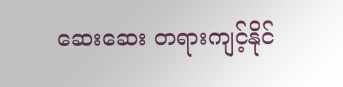ဆေးဆေး တရားကျင့်နိုင်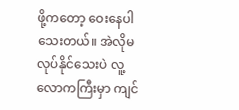ဖို့ကတော့ ဝေးနေပါသေးတယ်။ အဲလိုမလုပ်နိုင်သေးပဲ လူ့လောကကြီးမှာ ကျင်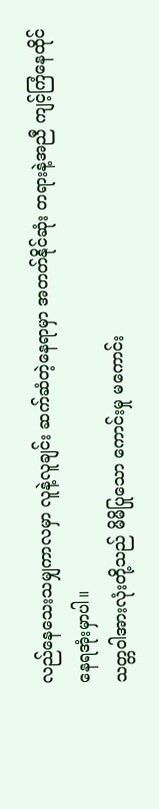လည်နေသေးသမျှကာလမှာ လူနဲ့လူချင်း ဆက်ဆံတဲ့နေရာမှာ အတတ်နိုင်ဆုံး တရားနဲ့အညီ ကျင့်ကြံနေထိုင်နေရအုံးမှာပါ။
သတ္တဝါအားလုံးတို့သည် မိမိပြုသော ကောင်းမှု မကောင်း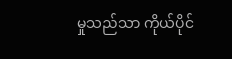မှုသည်သာ ကိုယ်ပိုင်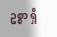ဥစ္စာ ရှိ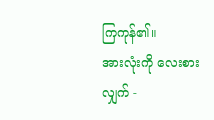ကြကုန်၏။
အားလုံးကို လေးစားလျှက် -